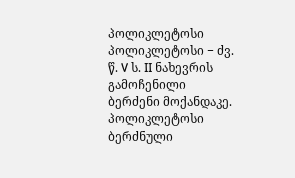პოლიკლეტოსი
პოლიკლეტოსი − ძვ. წ. V ს. II ნახევრის გამოჩენილი ბერძენი მოქანდაკე.
პოლიკლეტოსი ბერძნული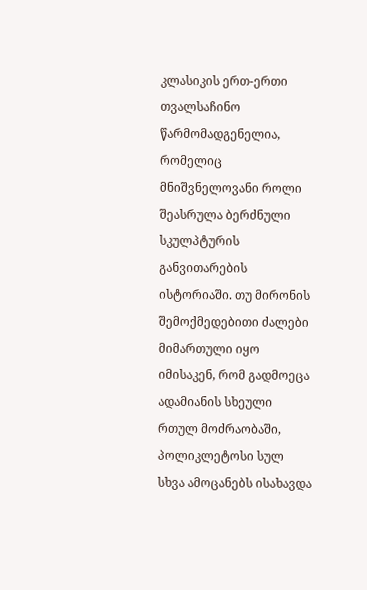კლასიკის ერთ-ერთი თვალსაჩინო წარმომადგენელია, რომელიც მნიშვნელოვანი როლი შეასრულა ბერძნული სკულპტურის განვითარების ისტორიაში. თუ მირონის შემოქმედებითი ძალები მიმართული იყო იმისაკენ, რომ გადმოეცა ადამიანის სხეული რთულ მოძრაობაში, პოლიკლეტოსი სულ სხვა ამოცანებს ისახავდა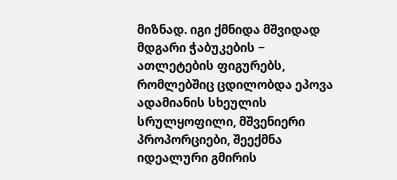მიზნად. იგი ქმნიდა მშვიდად მდგარი ჭაბუკების − ათლეტების ფიგურებს, რომლებშიც ცდილობდა ეპოვა ადამიანის სხეულის სრულყოფილი, მშვენიერი პროპორციები, შეექმნა იდეალური გმირის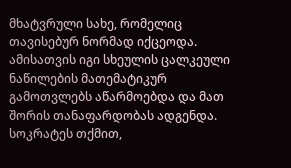მხატვრული სახე, რომელიც თავისებურ ნორმად იქცეოდა. ამისათვის იგი სხეულის ცალკეული ნაწილების მათემატიკურ გამოთვლებს აწარმოებდა და მათ შორის თანაფარდობას ადგენდა. სოკრატეს თქმით,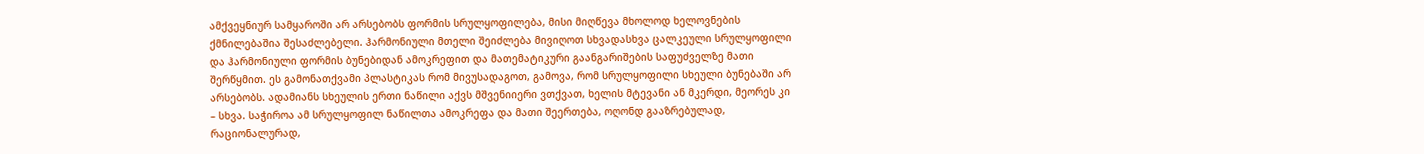ამქვეყნიურ სამყაროში არ არსებობს ფორმის სრულყოფილება, მისი მიღწევა მხოლოდ ხელოვნების ქმნილებაშია შესაძლებელი. ჰარმონიული მთელი შეიძლება მივიღოთ სხვადასხვა ცალკეული სრულყოფილი და ჰარმონიული ფორმის ბუნებიდან ამოკრეფით და მათემატიკური გაანგარიშების საფუძველზე მათი შერწყმით. ეს გამონათქვამი პლასტიკას რომ მივუსადაგოთ, გამოვა, რომ სრულყოფილი სხეული ბუნებაში არ არსებობს. ადამიანს სხეულის ერთი ნაწილი აქვს მშვენიიერი ვთქვათ, ხელის მტევანი ან მკერდი, მეორეს კი – სხვა. საჭიროა ამ სრულყოფილ ნაწილთა ამოკრეფა და მათი შეერთება, ოღონდ გააზრებულად, რაციონალურად,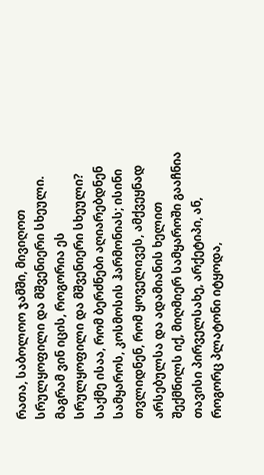რათა, საბოლოო ჯამში, მივიღოთ სრულყოფილი და მშვენიერი სხეული. მაგრამ ვინ იცის, როგორია ეს სრულყოფილი და მშვენიერი სხეული? საქმე ისაა, რომ ბერძნები აღიარებდნენ სამყაროს, კოსმოსის ჰარმონიას; ისინი თვლიდნენ, რომ ყოველივეს, ამქვეყნად არსებულსა და ადამიანის ხელით შექმნილს იქ, მიღმიერ სამყაროში გააჩნია თავისი პირველსახე, არქეტიპი, ან, როგორც პლატონი იტყოდა,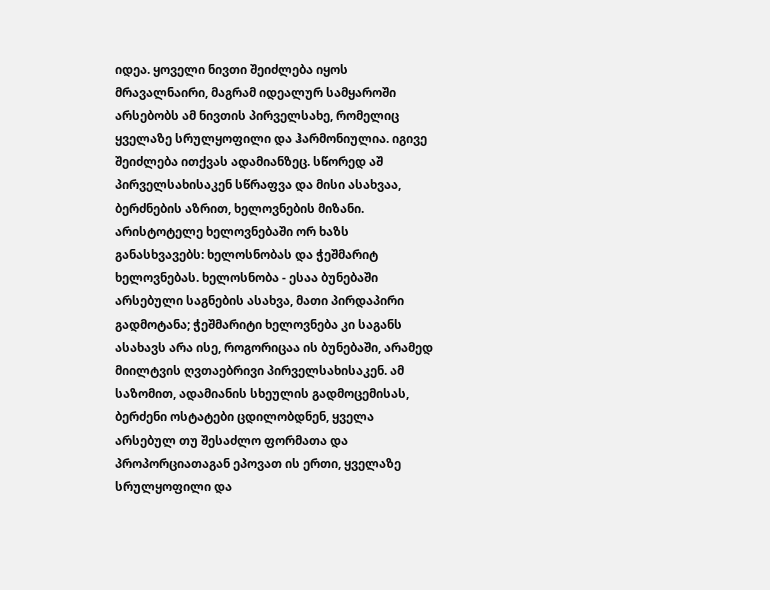იდეა. ყოველი ნივთი შეიძლება იყოს მრავალნაირი, მაგრამ იდეალურ სამყაროში არსებობს ამ ნივთის პირველსახე, რომელიც ყველაზე სრულყოფილი და ჰარმონიულია. იგივე შეიძლება ითქვას ადამიანზეც. სწორედ აშ პირველსახისაკენ სწრაფვა და მისი ასახვაა, ბერძნების აზრით, ხელოვნების მიზანი.
არისტოტელე ხელოვნებაში ორ ხაზს განასხვავებს: ხელოსნობას და ჭეშმარიტ ხელოვნებას. ხელოსნობა - ესაა ბუნებაში არსებული საგნების ასახვა, მათი პირდაპირი გადმოტანა; ჭეშმარიტი ხელოვნება კი საგანს ასახავს არა ისე, როგორიცაა ის ბუნებაში, არამედ მიილტვის ღვთაებრივი პირველსახისაკენ. ამ საზომით, ადამიანის სხეულის გადმოცემისას, ბერძენი ოსტატები ცდილობდნენ, ყველა არსებულ თუ შესაძლო ფორმათა და პროპორციათაგან ეპოვათ ის ერთი, ყველაზე სრულყოფილი და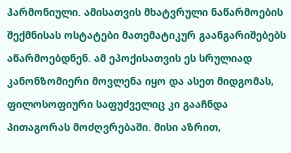ჰარმონიული. ამისათვის მხატვრული ნაწარმოების შექმნისას ოსტატები მათემატიკურ გაანგარიშებებს აწარმოებდნენ. ამ ეპოქისათვის ეს სრულიად კანონზომიერი მოვლენა იყო და ასეთ მიდგომას, ფილოსოფიური საფუძველიც კი გააჩნდა პითაგორას მოძღვრებაში. მისი აზრით,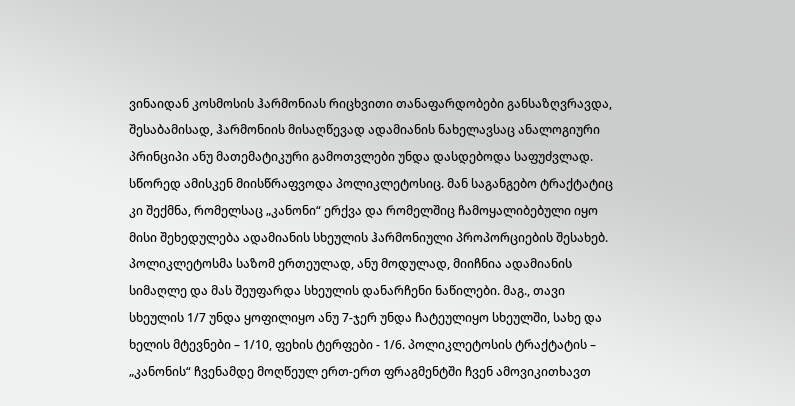ვინაიდან კოსმოსის ჰარმონიას რიცხვითი თანაფარდობები განსაზღვრავდა, შესაბამისად, ჰარმონიის მისაღწევად ადამიანის ნახელავსაც ანალოგიური პრინციპი ანუ მათემატიკური გამოთვლები უნდა დასდებოდა საფუძვლად.
სწორედ ამისკენ მიისწრაფვოდა პოლიკლეტოსიც. მან საგანგებო ტრაქტატიც კი შექმნა, რომელსაც „კანონი“ ერქვა და რომელშიც ჩამოყალიბებული იყო მისი შეხედულება ადამიანის სხეულის ჰარმონიული პროპორციების შესახებ. პოლიკლეტოსმა საზომ ერთეულად, ანუ მოდულად, მიიჩნია ადამიანის სიმაღლე და მას შეუფარდა სხეულის დანარჩენი ნაწილები. მაგ., თავი სხეულის 1/7 უნდა ყოფილიყო ანუ 7-ჯერ უნდა ჩატეულიყო სხეულში, სახე და ხელის მტევნები – 1/10, ფეხის ტერფები - 1/6. პოლიკლეტოსის ტრაქტატის – „კანონის“ ჩვენამდე მოღწეულ ერთ-ერთ ფრაგმენტში ჩვენ ამოვიკითხავთ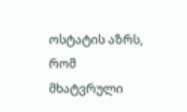ოსტატის აზრს, რომ მხატვრული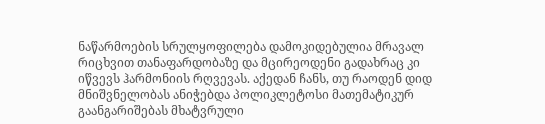ნაწარმოების სრულყოფილება დამოკიდებულია მრავალ რიცხვით თანაფარდობაზე და მცირეოდენი გადახრაც კი იწვევს ჰარმონიის რღვევას. აქედან ჩანს, თუ რაოდენ დიდ მნიშვნელობას ანიჭებდა პოლიკლეტოსი მათემატიკურ გაანგარიშებას მხატვრული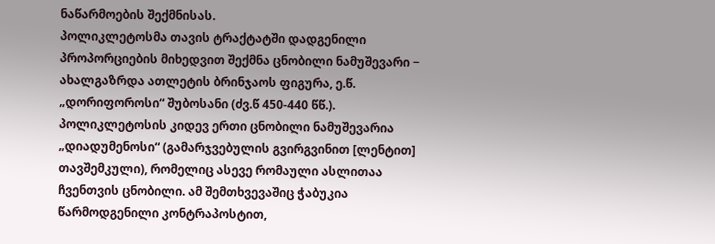ნაწარმოების შექმნისას.
პოლიკლეტოსმა თავის ტრაქტატში დადგენილი პროპორციების მიხედვით შექმნა ცნობილი ნამუშევარი − ახალგაზრდა ათლეტის ბრინჯაოს ფიგურა, ე.წ. „დორიფოროსი“ შუბოსანი (ძვ.წ 450-440 წწ.).
პოლიკლეტოსის კიდევ ერთი ცნობილი ნამუშევარია „დიადუმენოსი“ (გამარჯვებულის გვირგვინით [ლენტით] თავშემკული), რომელიც ასევე რომაული ასლითაა ჩვენთვის ცნობილი. ამ შემთხვევაშიც ჭაბუკია წარმოდგენილი კონტრაპოსტით,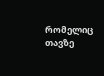რომელიც თავზე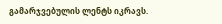გამარჯვებულის ლენტს იკრავს.